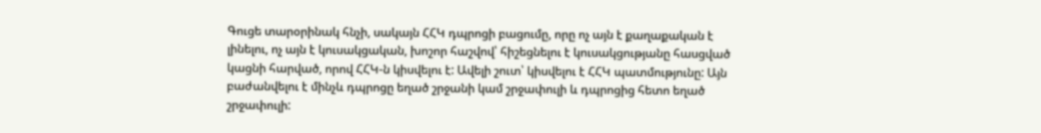Գուցե տարօրինակ հնչի, սակայն ՀՀԿ դպրոցի բացումը, որը ոչ այն է քաղաքական է լինելու, ոչ այն է կուսակցական, խոշոր հաշվով՝ հիշեցնելու է կուսակցությանը հասցված կացնի հարված, որով ՀՀԿ-ն կիսվելու է: Ավելի շուտ՝ կիսվելու է ՀՀԿ պատմությունը: Այն բաժանվելու է մինչև դպրոցը եղած շրջանի կամ շրջափուլի և դպրոցից հետո եղած շրջափուլի: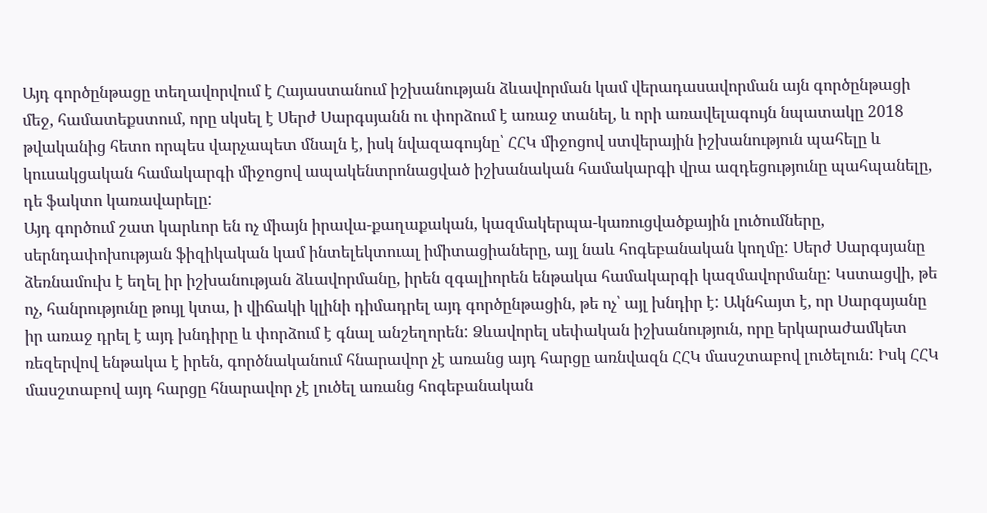Այդ գործընթացը տեղավորվում է Հայաստանում իշխանության ձևավորման կամ վերադասավորման այն գործընթացի մեջ, համատեքստում, որը սկսել է Սերժ Սարգսյանն ու փորձում է առաջ տանել, և որի առավելագույն նպատակը 2018 թվականից հետո որպես վարչապետ մնալն է, իսկ նվազագույնը՝ ՀՀԿ միջոցով ստվերային իշխանություն պահելը և կուսակցական համակարգի միջոցով ապակենտրոնացված իշխանական համակարգի վրա ազդեցությունը պահպանելը, դե ֆակտո կառավարելը:
Այդ գործում շատ կարևոր են ոչ միայն իրավա-քաղաքական, կազմակերպա-կառուցվածքային լուծումները, սերնդափոխության ֆիզիկական կամ ինտելեկտուալ իմիտացիաները, այլ նաև հոգեբանական կողմը: Սերժ Սարգսյանը ձեռնամուխ է եղել իր իշխանության ձևավորմանը, իրեն զգալիորեն ենթակա համակարգի կազմավորմանը: Կստացվի, թե ոչ, հանրությունը թույլ կտա, ի վիճակի կլինի դիմադրել այդ գործընթացին, թե ոչ՝ այլ խնդիր է: Ակնհայտ է, որ Սարգսյանը իր առաջ դրել է այդ խնդիրը և փորձում է գնալ անշեղորեն: Ձևավորել սեփական իշխանություն, որը երկարաժամկետ ռեզերվով ենթակա է իրեն, գործնականում հնարավոր չէ առանց այդ հարցը առնվազն ՀՀԿ մասշտաբով լուծելուն: Իսկ ՀՀԿ մասշտաբով այդ հարցը հնարավոր չէ լուծել առանց հոգեբանական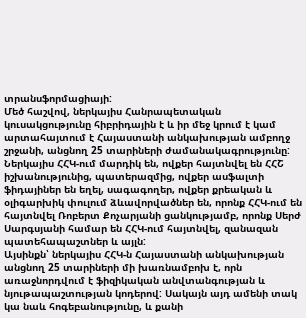տրանսֆորմացիայի:
Մեծ հաշվով, ներկայիս Հանրապետական կուսակցությունը հիբրիդային է և իր մեջ կրում է կամ արտահայտում է Հայաստանի անկախության ամբողջ շրջանի, անցնող 25 տարիների ժամանակագրությունը: Ներկայիս ՀՀԿ-ում մարդիկ են, ովքեր հայտնվել են ՀՀՇ իշխանությունից, պատերազմից, ովքեր ասֆալտի ֆիդայիներ են եղել, սագագողեր, ովքեր քրեական և օլիգարխիկ փուլում ձևավորվածներ են, որոնք ՀՀԿ-ում են հայտնվել Ռոբերտ Քոչարյանի ցանկությամբ, որոնք Սերժ Սարգսյանի համար են ՀՀԿ-ում հայտնվել, զանազան պատեհապաշտներ և այլն:
Այսինքն՝ ներկայիս ՀՀԿ-ն Հայաստանի անկախության անցնող 25 տարիների մի խառնամբոխ է, որն առաջնորդվում է ֆիզիկական անվտանգության և նյութապաշտության կոդերով: Սակայն այդ ամենի տակ կա նաև հոգեբանությունը, և քանի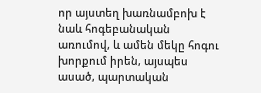որ այստեղ խառնամբոխ է նաև հոգեբանական առումով, և ամեն մեկը հոգու խորքում իրեն, այսպես ասած, պարտական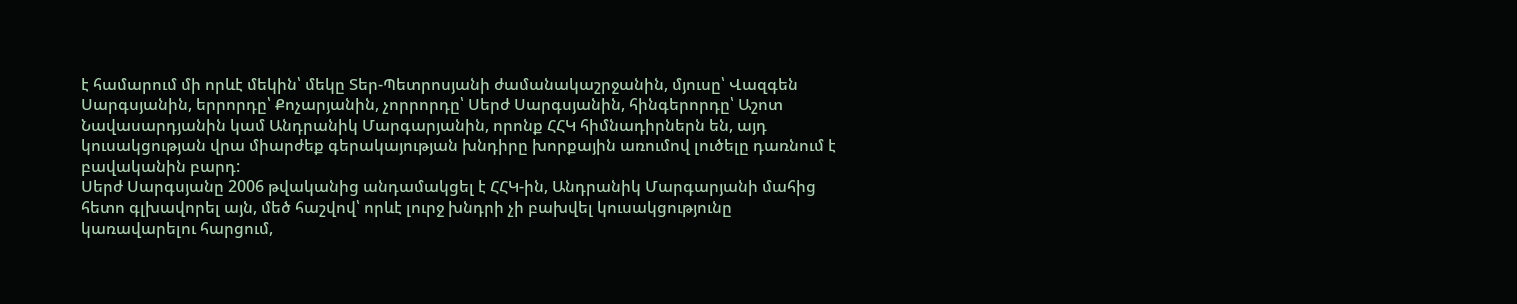է համարում մի որևէ մեկին՝ մեկը Տեր-Պետրոսյանի ժամանակաշրջանին, մյուսը՝ Վազգեն Սարգսյանին, երրորդը՝ Քոչարյանին, չորրորդը՝ Սերժ Սարգսյանին, հինգերորդը՝ Աշոտ Նավասարդյանին կամ Անդրանիկ Մարգարյանին, որոնք ՀՀԿ հիմնադիրներն են, այդ կուսակցության վրա միարժեք գերակայության խնդիրը խորքային առումով լուծելը դառնում է բավականին բարդ:
Սերժ Սարգսյանը 2006 թվականից անդամակցել է ՀՀԿ-ին, Անդրանիկ Մարգարյանի մահից հետո գլխավորել այն, մեծ հաշվով՝ որևէ լուրջ խնդրի չի բախվել կուսակցությունը կառավարելու հարցում,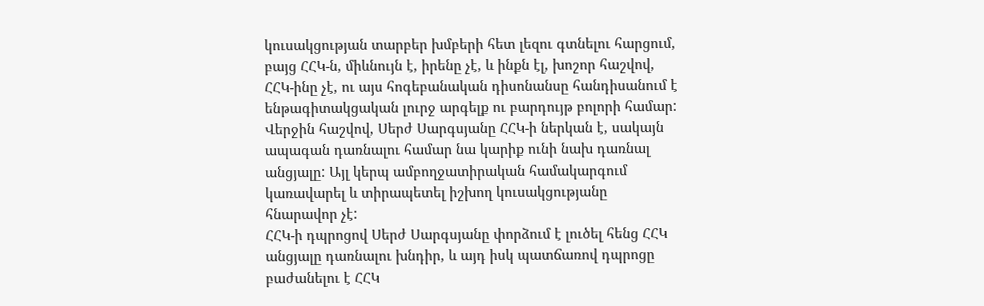կուսակցության տարբեր խմբերի հետ լեզու գտնելու հարցում, բայց ՀՀԿ-ն, միևնույն է, իրենը չէ, և ինքն էլ, խոշոր հաշվով, ՀՀԿ-ինը չէ, ու այս հոգեբանական դիսոնանսը հանդիսանում է ենթագիտակցական լուրջ արգելք ու բարդույթ բոլորի համար: Վերջին հաշվով, Սերժ Սարգսյանը ՀՀԿ-ի ներկան է, սակայն ապագան դառնալու համար նա կարիք ունի նախ դառնալ անցյալը: Այլ կերպ ամբողջատիրական համակարգում կառավարել և տիրապետել իշխող կուսակցությանը հնարավոր չէ:
ՀՀԿ-ի դպրոցով Սերժ Սարգսյանը փորձում է լուծել հենց ՀՀԿ անցյալը դառնալու խնդիր, և այդ իսկ պատճառով դպրոցը բաժանելու է ՀՀԿ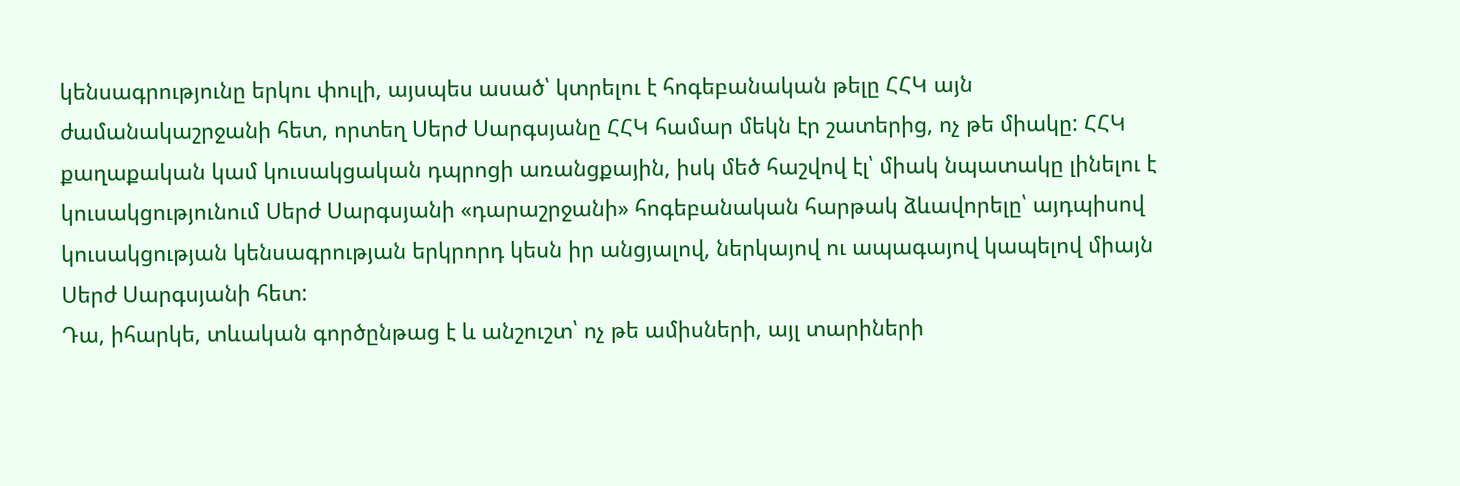կենսագրությունը երկու փուլի, այսպես ասած՝ կտրելու է հոգեբանական թելը ՀՀԿ այն ժամանակաշրջանի հետ, որտեղ Սերժ Սարգսյանը ՀՀԿ համար մեկն էր շատերից, ոչ թե միակը: ՀՀԿ քաղաքական կամ կուսակցական դպրոցի առանցքային, իսկ մեծ հաշվով էլ՝ միակ նպատակը լինելու է կուսակցությունում Սերժ Սարգսյանի «դարաշրջանի» հոգեբանական հարթակ ձևավորելը՝ այդպիսով կուսակցության կենսագրության երկրորդ կեսն իր անցյալով, ներկայով ու ապագայով կապելով միայն Սերժ Սարգսյանի հետ:
Դա, իհարկե, տևական գործընթաց է և անշուշտ՝ ոչ թե ամիսների, այլ տարիների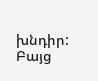խնդիր: Բայց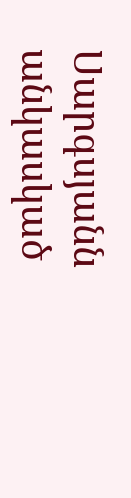Սարգսյանն անկասկած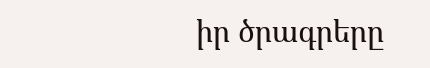իր ծրագրերը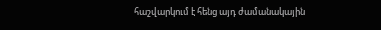հաշվարկում է հենց այդ ժամանակային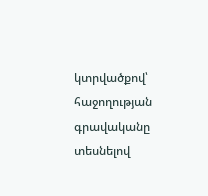կտրվածքով՝ հաջողության գրավականը տեսնելով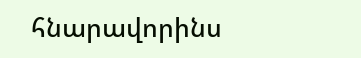հնարավորինս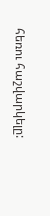հեռու հաշվարկելը: